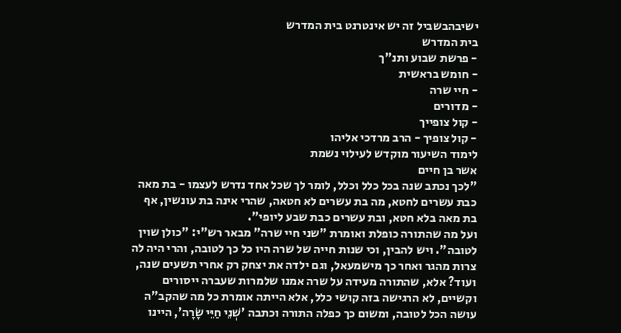ישיבהבשביל זה יש אינטרנט בית המדרש
בית המדרש
- פרשת שבוע ותנ"ך
- חומש בראשית
- חיי שרה
- מדורים
- קול צופייך
- קול צופיך - הרב מרדכי אליהו
לימוד השיעור מוקדש לעילוי נשמת
אשר בן חיים
"לכך נכתב שנה בכל כלל וכלל, לומר לך שכל אחד נדרש לעצמו - בת מאה כבת עשרים לחטא, מה בת עשרים לא חטאה, שהרי אינה בת עונשין, אף בת מאה בלא חטא, ובת עשרים כבת שבע ליופי".
ועל מה שהתורה כופלת ואומרת "שני חיי שרה" מבאר רש"י: "כולן שוין לטובה". ויש להבין, וכי שנות חייה של שרה היו כל כך לטובה, והרי היה לה צרות מהגר ואחר כך מישמעאל, וגם ילדה את יצחק רק אחרי תשעים שנה, ועוד? אלא, שהתורה מעידה על שרה אמנו שלמרות שעברה ייסורים וקשיים, לא הרגישה בזה קושי כלל, אלא הייתה אומרת כל מה שהקב"ה עושה הכל לטובה, ומשום כך כפלה התורה וכתבה 'שְׁנֵי חַיֵּי שָׂרָה', היינו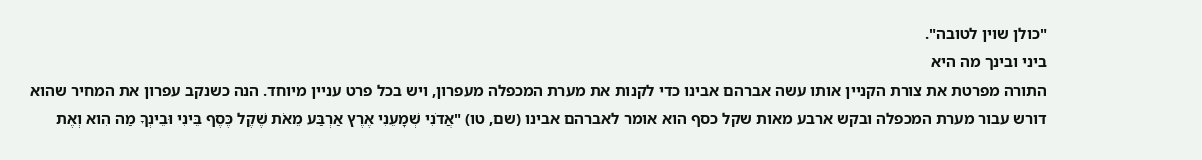"כולן שוין לטובה".
ביני ובינך מה היא
התורה מפרטת את צורת הקניין אותו עשה אברהם אבינו כדי לקנות את מערת המכפלה מעפרון, ויש בכל פרט עניין מיוחד. הנה כשנקב עפרון את המחיר שהוא דורש עבור מערת המכפלה ובקש ארבע מאות שקל כסף הוא אומר לאברהם אבינו (שם, טו) "אֲדֹנִי שְׁמָעֵנִי אֶרֶץ אַרְבַּע מֵאֹת שֶׁקֶל כֶּסֶף בֵּינִי וּבֵינְךָ מַה הִוא וְאֶת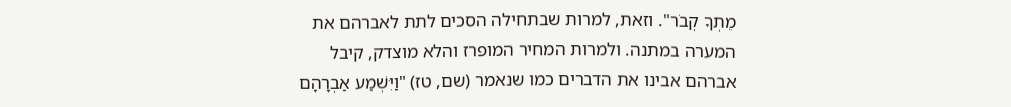מֵתְךָ קְבֹר". וזאת, למרות שבתחילה הסכים לתת לאברהם את המערה במתנה. ולמרות המחיר המופרז והלא מוצדק, קיבל אברהם אבינו את הדברים כמו שנאמר (שם, טז) "וַיִּשְׁמַע אַבְרָהָם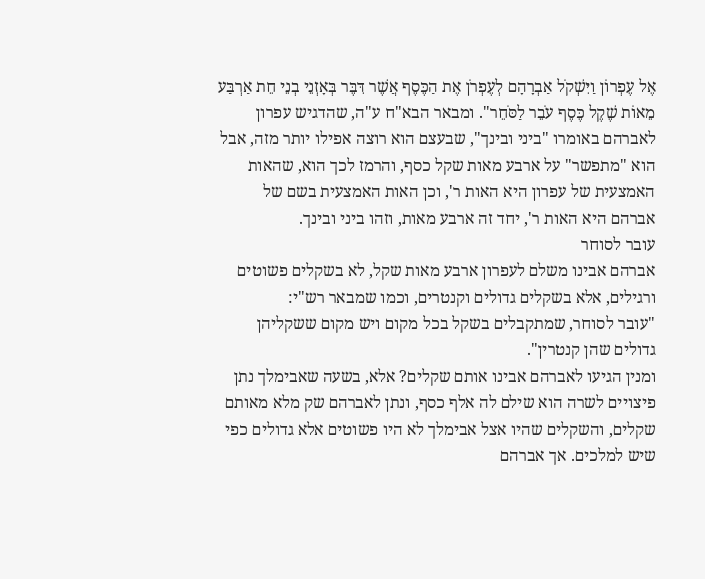אֶל עֶפְרוֹן וַיִּשְׁקֹל אַבְרָהָם לְעֶפְרֹן אֶת הַכֶּסֶף אֲשֶׁר דִּבֶּר בְּאָזְנֵי בְנֵי חֵת אַרְבַּע מֵאוֹת שֶׁקֶל כֶּסֶף עֹבֵר לַסֹּחֵר". ומבאר הבא"ח ע"ה, שהדגיש עפרון לאברהם באומרו "ביני ובינך", שבעצם הוא רוצה אפילו יותר מזה, אבל הוא "מתפשר" על ארבע מאות שקל כסף, והרמז לכך הוא, שהאות האמצעית של עפרון היא האות ר', וכן האות האמצעית בשם של אברהם היא האות ר', יחד זה ארבע מאות, וזהו ביני ובינך.
עובר לסוחר
אברהם אבינו משלם לעפרון ארבע מאות שקל, לא בשקלים פשוטים ורגילים, אלא בשקלים גדולים וקנטרים, וכמו שמבאר רש"י:
"עובר לסוחר, שמתקבלים בשקל בכל מקום ויש מקום ששקליהן גדולים שהן קנטרין".
ומנין הגיעו לאברהם אבינו אותם שקלים? אלא, בשעה שאבימלך נתן פיצויים לשרה הוא שילם לה אלף כסף, ונתן לאברהם שק מלא מאותם שקלים, והשקלים שהיו אצל אבימלך לא היו פשוטים אלא גדולים כפי שיש למלכים. אך אברהם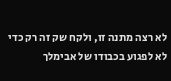לא רצה מתנה זו, ולקח שק זה רק כדי לא לפגוע בכבודו של אבימלך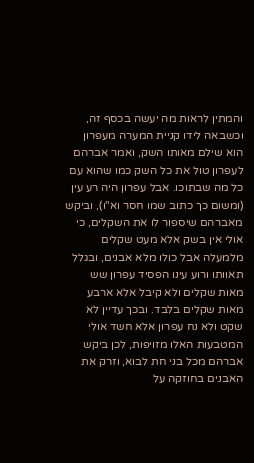והמתין לראות מה יעשה בכסף זה, וכשבאה לידו קניית המערה מעפרון הוא שילם מאותו השק, ואמר אברהם לעפרון טול את כל השק כמו שהוא עם כל מה שבתוכו. אבל עפרון היה רע עין (ומשום כך כתוב שמו חסר וא"ו), וביקש מאברהם שיספור לו את השקלים, כי אולי אין בשק אלא מעט שקלים מלמעלה אבל כולו מלא אבנים, ובגלל תאוותו ורוע עינו הפסיד עפרון שש מאות שקלים ולא קיבל אלא ארבע מאות שקלים בלבד. ובכך עדיין לא שקט ולא נח עפרון אלא חשד אולי המטבעות האלו מזויפות, לכן ביקש אברהם מכל בני חת לבוא, וזרק את האבנים בחוזקה על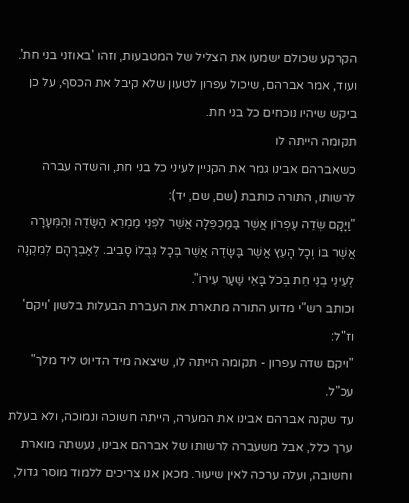הקרקע שכולם ישמעו את הצליל של המטבעות, וזהו 'באוזני בני חת'. ועוד, אמר אברהם, שיכול עפרון לטעון שלא קיבל את הכסף, על כן ביקש שיהיו נוכחים כל בני חת.
תקומה הייתה לו
כשאברהם אבינו גמר את הקניין לעיני כל בני חת, והשדה עברה לרשותו, התורה כותבת (שם, שם, יד):
"וַיָּקָם שְׂדֵה עֶפְרוֹן אֲשֶׁר בַּמַּכְפֵּלָה אֲשֶׁר לִפְנֵי מַמְרֵא הַשָּׂדֶה וְהַמְּעָרָה אֲשֶׁר בּוֹ וְכָל הָעֵץ אֲשֶׁר בַּשָּׂדֶה אֲשֶׁר בְּכָל גְּבֻלוֹ סָבִיב. לְאַבְרָהָם לְמִקְנָה לְעֵינֵי בְנֵי חֵת בְּכֹל בָּאֵי שַׁעַר עִירוֹ".
וכותב רש"י מדוע התורה מתארת את העברת הבעלות בלשון 'ויקם' וז"ל:
"ויקם שדה עפרון - תקומה הייתה לו, שיצאה מיד הדיוט ליד מלך" עכ"ל.
עד שקנה אברהם אבינו את המערה, הייתה חשוכה ונמוכה, ולא בעלת ערך כלל, אבל משעברה לרשותו של אברהם אבינו, נעשתה מוארת וחשובה, ועלה ערכה לאין שיעור. מכאן אנו צריכים ללמוד מוסר גדול,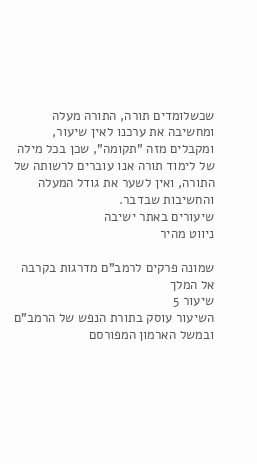שכשלומדים תורה, התורה מעלה ומחשיבה את ערכנו לאין שיעור, ומקבלים מזה "תקומה", שכן בכל מילה של לימוד תורה אנו עוברים לרשותה של התורה, ואין לשער את גודל המעלה והחשיבות שבדבר.
שיעורים באתר ישיבה
ניווט מהיר

שמונה פרקים לרמב"ם מדרגות בקרבה אל המלך
שיעור 5
השיעור עוסק בתורת הנפש של הרמב"ם ובמשל הארמון המפורסם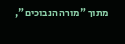מתוך "מורה הנבוכים",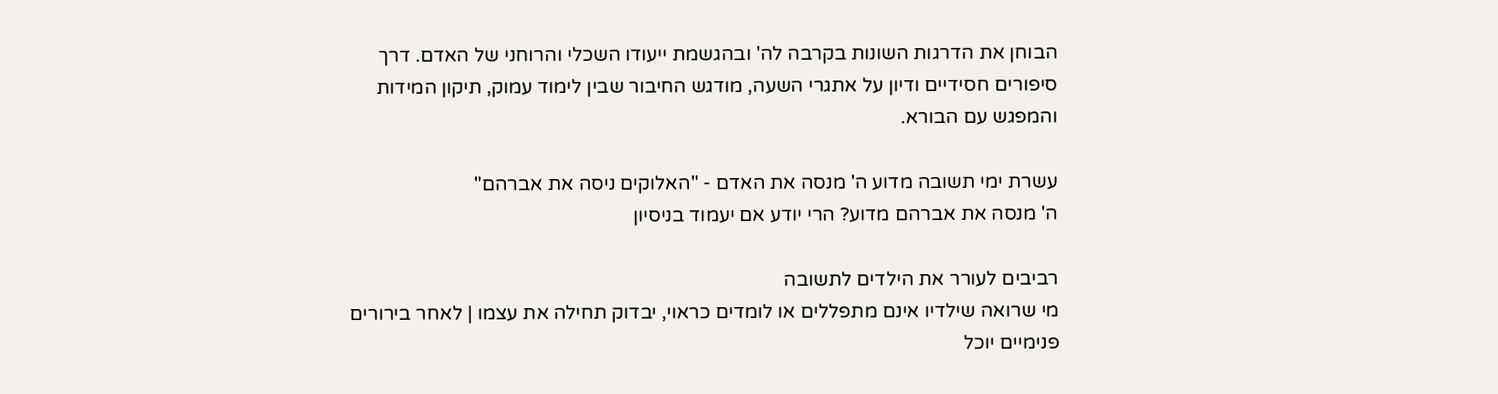הבוחן את הדרגות השונות בקרבה לה' ובהגשמת ייעודו השכלי והרוחני של האדם. דרך סיפורים חסידיים ודיון על אתגרי השעה, מודגש החיבור שבין לימוד עמוק, תיקון המידות והמפגש עם הבורא.

עשרת ימי תשובה מדוע ה' מנסה את האדם - "האלוקים ניסה את אברהם"
ה' מנסה את אברהם מדוע? הרי יודע אם יעמוד בניסיון

רביבים לעורר את הילדים לתשובה
מי שרואה שילדיו אינם מתפללים או לומדים כראוי, יבדוק תחילה את עצמו | לאחר בירורים פנימיים יוכל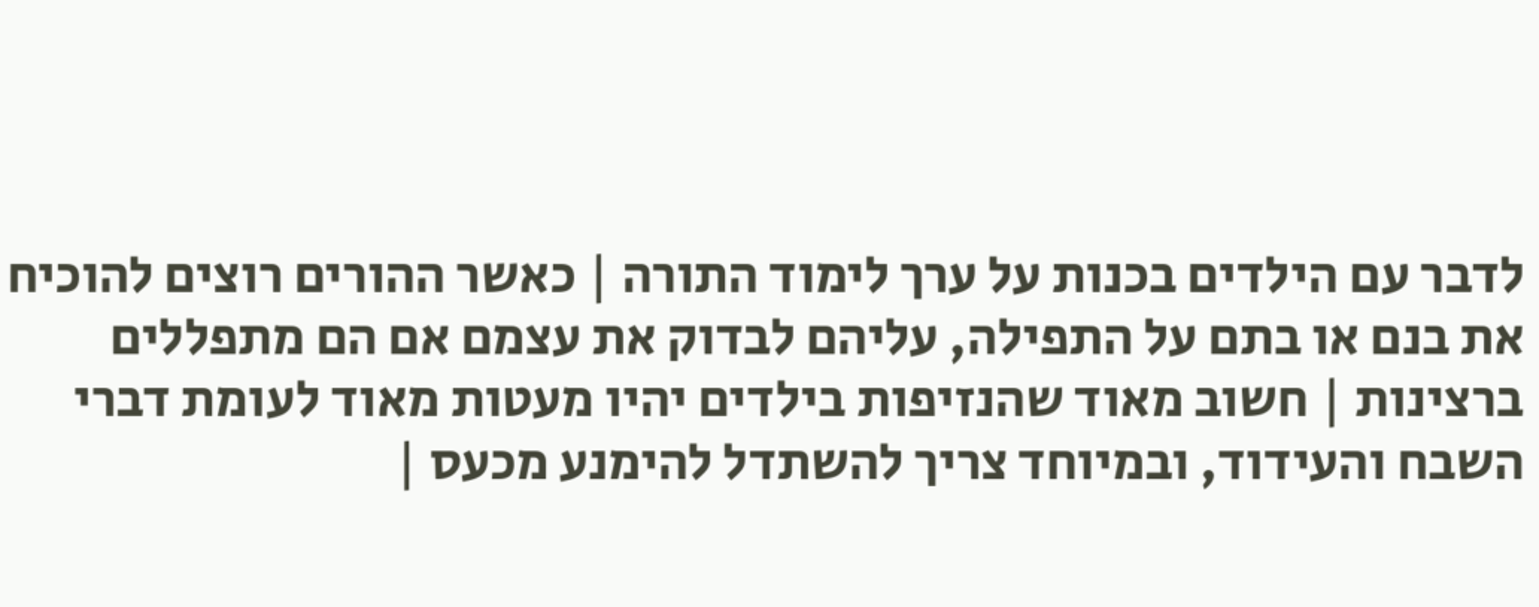לדבר עם הילדים בכנות על ערך לימוד התורה | כאשר ההורים רוצים להוכיח את בנם או בתם על התפילה, עליהם לבדוק את עצמם אם הם מתפללים ברצינות | חשוב מאוד שהנזיפות בילדים יהיו מעטות מאוד לעומת דברי השבח והעידוד, ובמיוחד צריך להשתדל להימנע מכעס |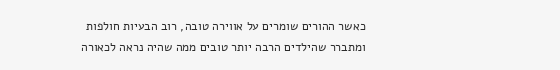כאשר ההורים שומרים על אווירה טובה, רוב הבעיות חולפות ומתברר שהילדים הרבה יותר טובים ממה שהיה נראה לכאורה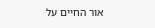אור החיים על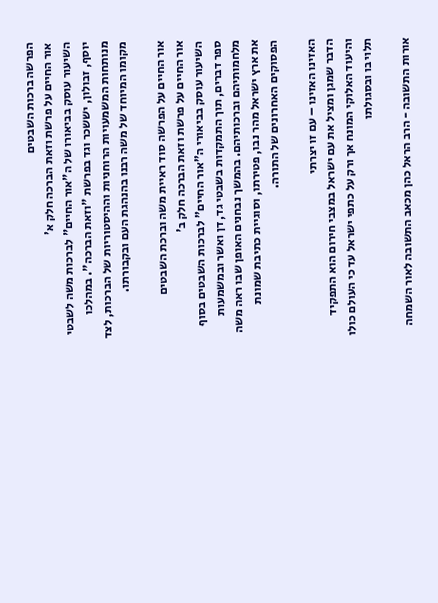הפרשה ברכות השבטים
אור החיים על פרשת וזאת הברכה חלק א'
השיעור עוסק בביאורו של ה"אור החיים" לברכות משה לשבטי יוסף, זבולון, יששכר וגד בפרשת "וזאת הברכה". במהלכו מנותחות המשמעויות הרוחניות וההיסטוריות של הברכות, לצד מקומו המיוחד של משה רבנו בהנהגת העם ובקבורתו.

אור החיים על הפרשה סוד ראיית משה וברכת השבטים
אור החיים על פרשת וזאת הברכה חלק ב'
השיעור עוסק בביאורי ה"אור החיים" לברכות השבטים בסוף ספר דברים, תוך התמקדות בשבטי גד, דן ואשר ובמשמעות מלחמותיהם וברכותיהם. בהמשך נבחנים האופן שבו ראה משה את ארץ ישראל מהר נבו, פטירתו, וסוגיית כתיבת שמונת הפסוקים האחרונים של התורה.

האזינו האזינו – עם זו יצרתי
הדבר שמגן ומציל את עם ישראל במצבי חירום הוא התפקיד והיעוד האלוקי המונח אך ורק על כתפי ישראל עד כי העולם כולו תלוי בו ובסגולתו

אורות התשובה - הרב הראל כהן מכאב התשובה לאור השמחה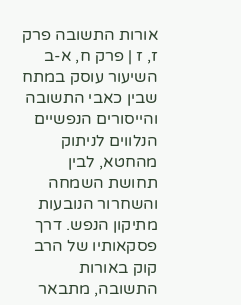אורות התשובה פרק ז, ז | פרק ח, א-ב
השיעור עוסק במתח שבין כאבי התשובה והייסורים הנפשיים הנלווים לניתוק מהחטא, לבין תחושת השמחה והשחרור הנובעות מתיקון הנפש. דרך פסקאותיו של הרב קוק באורות התשובה, מתבאר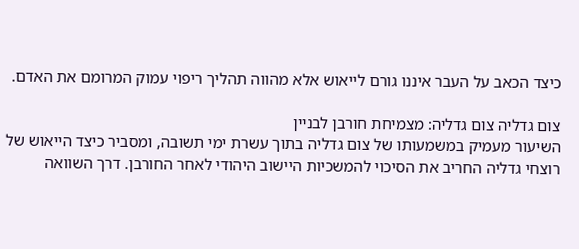כיצד הכאב על העבר איננו גורם לייאוש אלא מהווה תהליך ריפוי עמוק המרומם את האדם.

צום גדליה צום גדליה: מצמיחת חורבן לבניין
השיעור מעמיק במשמעותו של צום גדליה בתוך עשרת ימי תשובה, ומסביר כיצד הייאוש של רוצחי גדליה החריב את הסיכוי להמשכיות היישוב היהודי לאחר החורבן. דרך השוואה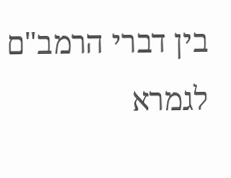בין דברי הרמב"ם לגמרא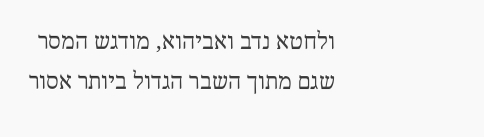ולחטא נדב ואביהוא, מודגש המסר שגם מתוך השבר הגדול ביותר אסור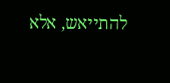להתייאש, אלא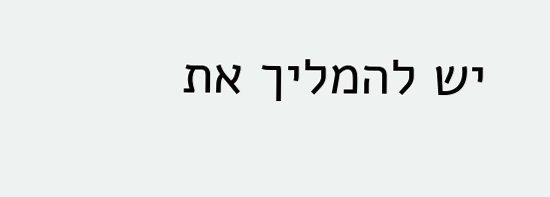יש להמליך את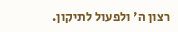רצון ה' ולפעול לתיקון.